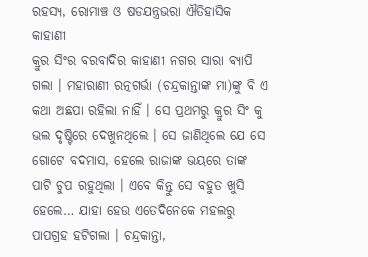ରହସ୍ୟ, ରୋମାଞ୍ଚ ଓ ଷଡଯନ୍ତ୍ରଭରା ଐତିହାସିକ କାହାଣୀ
କ୍ରୁର ସିଂର ବରବାଦିର କାହାଣୀ ନଗର ସାରା ବ୍ୟାପି ଗଲା । ମହାରାଣୀ ରତ୍ନଗର୍ଭା (ଚନ୍ଦ୍ରକାନ୍ତାଙ୍କ ମା)ଙ୍କୁ ବି ଏ କଥା ଅଛପା ରହିଲା ନାହିଁ । ସେ ପ୍ରଥମରୁ କ୍ରୁର ସିଂ କୁ ଭଲ ଦୃଷ୍ଟିରେ ଦେଖୁନଥିଲେ । ସେ ଜାଣିଥିଲେ ଯେ ସେ ଗୋଟେ ବଦମାସ, ହେଲେ ରାଜାଙ୍କ ଭୟରେ ତାଙ୍କ ପାଟି ଚୁପ ରହୁଥିଲା । ଏବେ କିନ୍ତୁ ସେ ବହୁତ ଖୁସି ହେଲେ… ଯାହା ହେଉ ଏତେଦିନେକେ ମହଲରୁ ପାପଗ୍ରହ ହଟିଗଲା । ଚନ୍ଦ୍ରକାନ୍ତା,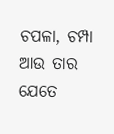ଚପଳା, ଚମ୍ପା ଆଉ ତାର ଯେତେ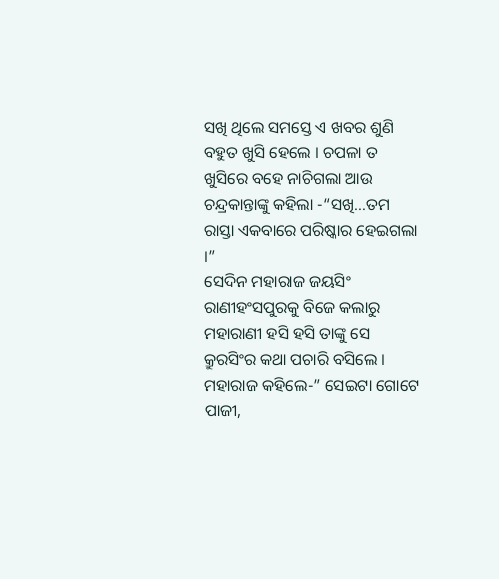ସଖି ଥିଲେ ସମସ୍ତେ ଏ ଖବର ଶୁଣି ବହୁତ ଖୁସି ହେଲେ । ଚପଳା ତ ଖୁସିରେ ବହେ ନାଚିଗଲା ଆଉ ଚନ୍ଦ୍ରକାନ୍ତାଙ୍କୁ କହିଲା -“ସଖି…ତମ ରାସ୍ତା ଏକବାରେ ପରିଷ୍କାର ହେଇଗଲା ।”
ସେଦିନ ମହାରାଜ ଜୟସିଂ ରାଣୀହଂସପୁରକୁ ବିଜେ କଲାରୁ ମହାରାଣୀ ହସି ହସି ତାଙ୍କୁ ସେ କ୍ରୁରସିଂର କଥା ପଚାରି ବସିଲେ । ମହାରାଜ କହିଲେ-” ସେଇଟା ଗୋଟେ ପାଜୀ,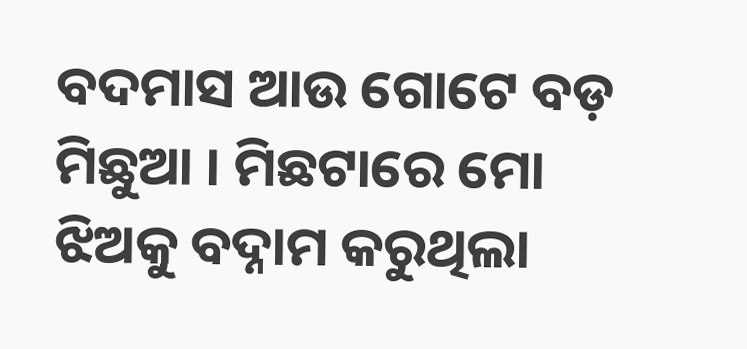ବଦମାସ ଆଉ ଗୋଟେ ବଡ଼ ମିଛୁଆ । ମିଛଟାରେ ମୋ ଝିଅକୁ ବଦ୍ନାମ କରୁଥିଲା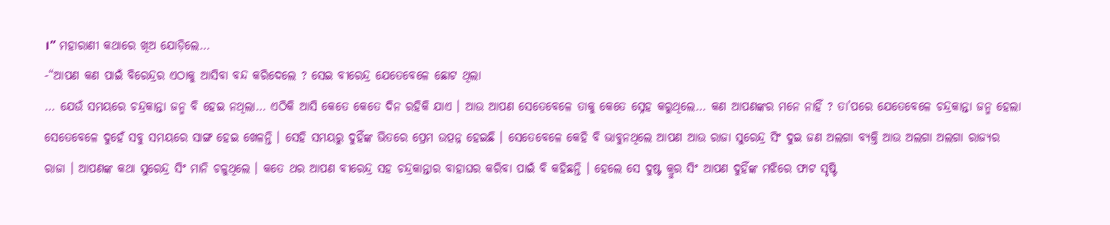।” ମହାରାଣୀ କଥାରେ ଖିଅ ଯୋଡ଼ିଲେ…
-“ଆପଣ କଣ ପାଇଁ ବିରେନ୍ଦ୍ରର ଏଠାକୁ ଆସିବା ବନ୍ଦ କରିଦେଲେ ? ସେଇ ବୀରେନ୍ଦ୍ର ଯେତେବେଳେ ଛୋଟ ଥିଲା
… ଯେଉଁ ସମୟରେ ଚନ୍ଦ୍ରକାନ୍ତା ଜନ୍ମ ବି ହେଇ ନଥିଲା… ଏଠିକି ଆସି କେତେ କେତେ ଦିନ ରହିକି ଯାଏ । ଆଉ ଆପଣ ସେତେବେଳେ ତାକୁ କେତେ ସ୍ନେହ କରୁଥିଲେ… କଣ ଆପଣଙ୍କର ମନେ ନାହିଁ ? ତା’ପରେ ଯେତେବେଳେ ଚନ୍ଦ୍ରକାନ୍ତା ଜନ୍ମ ହେଲା ସେତେବେଳେ ଦୁହେଁ ସବୁ ସମୟରେ ସାଙ୍ଗ ହେଇ ଖେଳନ୍ତି । ସେହି ସମୟରୁ ଦୁହିଁଙ୍କ ଭିତରେ ପ୍ରେମ ଉତ୍ପନ୍ନ ହେଇଛି । ସେତେବେଳେ କେହି ବି ଭାବୁନଥିଲେ ଆପଣ ଆଉ ରାଜା ସୁରେନ୍ଦ୍ର ସିଂ ଦୁଇ ଜଣ ଅଲଗା ବ୍ୟକ୍ତି ଆଉ ଅଲଗା ଅଲଗା ରାଜ୍ୟର ରାଜା । ଆପଣଙ୍କ କଥା ସୁରେନ୍ଦ୍ର ସିଂ ମାନି ଚଳୁଥିଲେ । କତେ ଥର ଆପଣ ବୀରେନ୍ଦ୍ର ସହ ଚନ୍ଦ୍ରକାନ୍ତାର ବାହାଘର କରିବା ପାଇଁ ବି କହିଛନ୍ତି । ହେଲେ ସେ ଦୁଷ୍ଟ କ୍ରୁର ସିଂ ଆପଣ ଦୁହିଁଙ୍କ ମଝିରେ ଫାଟ ସୃଷ୍ଟି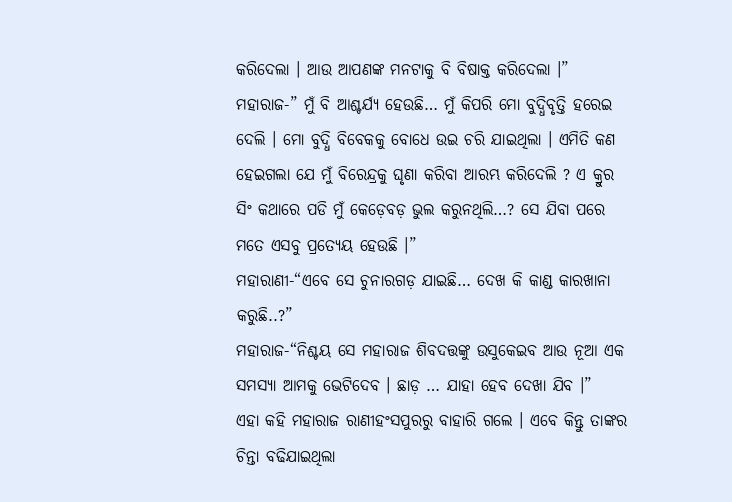କରିଦେଲା । ଆଉ ଆପଣଙ୍କ ମନଟାକୁ ବି ବିଷାକ୍ତ କରିଦେଲା ।”
ମହାରାଜ-” ମୁଁ ବି ଆଶ୍ଚର୍ଯ୍ୟ ହେଉଛି… ମୁଁ କିପରି ମୋ ବୁଦ୍ଧିବୃତ୍ତି ହରେଇ ଦେଲି । ମୋ ବୁଦ୍ଧି ବିବେକକୁ ବୋଧେ ଉଇ ଚରି ଯାଇଥିଲା । ଏମିତି କଣ ହେଇଗଲା ଯେ ମୁଁ ବିରେନ୍ଦ୍ରକୁ ଘୃଣା କରିବା ଆରମ୍ଭ କରିଦେଲି ? ଏ କ୍ରୁର ସିଂ କଥାରେ ପଡି ମୁଁ କେଡ଼େବଡ଼ ଭୁଲ କରୁନଥିଲି…? ସେ ଯିବା ପରେ ମତେ ଏସବୁ ପ୍ରତ୍ୟେୟ ହେଉଛି ।”
ମହାରାଣୀ-“ଏବେ ସେ ଚୁନାରଗଡ଼ ଯାଇଛି… ଦେଖ କି କାଣ୍ଡ କାରଖାନା କରୁଛି..?”
ମହାରାଜ-“ନିଶ୍ଚୟ ସେ ମହାରାଜ ଶିବଦତ୍ତଙ୍କୁ ଉସୁକେଇବ ଆଉ ନୂଆ ଏକ ସମସ୍ୟା ଆମକୁ ଭେଟିଦେବ । ଛାଡ଼ … ଯାହା ହେବ ଦେଖା ଯିବ ।”
ଏହା କହି ମହାରାଜ ରାଣୀହଂସପୁରରୁ ବାହାରି ଗଲେ । ଏବେ କିନ୍ତୁ ତାଙ୍କର ଚିନ୍ତା ବଢିଯାଇଥିଲା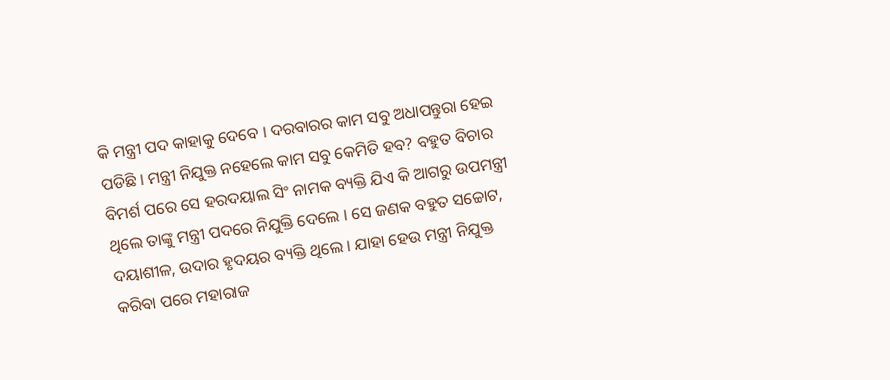କି ମନ୍ତ୍ରୀ ପଦ କାହାକୁ ଦେବେ । ଦରବାରର କାମ ସବୁ ଅଧାପନ୍ତୁରା ହେଇ ପଡିଛି । ମନ୍ତ୍ରୀ ନିଯୁକ୍ତ ନହେଲେ କାମ ସବୁ କେମିତି ହବ? ବହୁତ ବିଚାର ବିମର୍ଶ ପରେ ସେ ହରଦୟାଲ ସିଂ ନାମକ ବ୍ୟକ୍ତି ଯିଏ କି ଆଗରୁ ଉପମନ୍ତ୍ରୀ ଥିଲେ ତାଙ୍କୁ ମନ୍ତ୍ରୀ ପଦରେ ନିଯୁକ୍ତି ଦେଲେ । ସେ ଜଣକ ବହୁତ ସଚ୍ଚୋଟ, ଦୟାଶୀଳ, ଉଦାର ହୃଦୟର ବ୍ୟକ୍ତି ଥିଲେ । ଯାହା ହେଉ ମନ୍ତ୍ରୀ ନିଯୁକ୍ତ କରିବା ପରେ ମହାରାଜ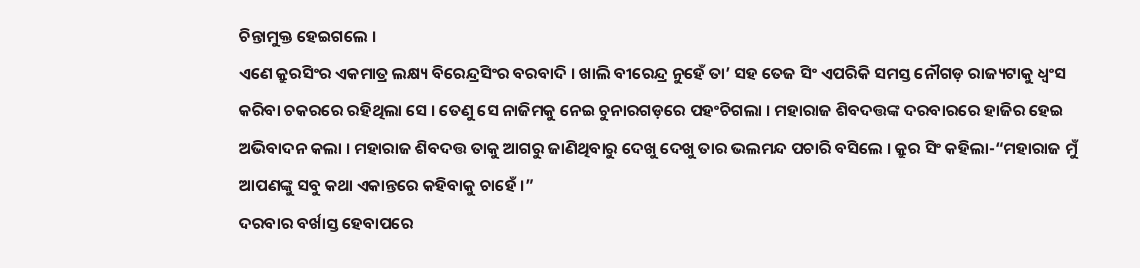ଚିନ୍ତାମୁକ୍ତ ହେଇଗଲେ ।
ଏଣେ କ୍ରୁରସିଂର ଏକମାତ୍ର ଲକ୍ଷ୍ୟ ବିରେନ୍ଦ୍ରସିଂର ବରବାଦି । ଖାଲି ବୀରେନ୍ଦ୍ର ନୁହେଁ ତା’ ସହ ତେଜ ସିଂ ଏପରିକି ସମସ୍ତ ନୌଗଡ଼ ରାଜ୍ୟଟାକୁ ଧ୍ୱଂସ କରିବା ଚକରରେ ରହିଥିଲା ସେ । ତେଣୁ ସେ ନାଜିମକୁ ନେଇ ଚୁନାରଗଡ଼ରେ ପହଂଚିଗଲା । ମହାରାଜ ଶିବଦତ୍ତଙ୍କ ଦରବାରରେ ହାଜିର ହେଇ ଅଭିବାଦନ କଲା । ମହାରାଜ ଶିବଦତ୍ତ ତାକୁ ଆଗରୁ ଜାଣିଥିବାରୁ ଦେଖୁ ଦେଖୁ ତାର ଭଲମନ୍ଦ ପଚାରି ବସିଲେ । କ୍ରୁର ସିଂ କହିଲା-“ମହାରାଜ ମୁଁ ଆପଣଙ୍କୁ ସବୁ କଥା ଏକାନ୍ତରେ କହିବାକୁ ଚାହେଁ ।”
ଦରବାର ବର୍ଖାସ୍ତ ହେବାପରେ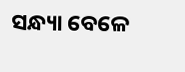ସନ୍ଧ୍ୟା ବେଳେ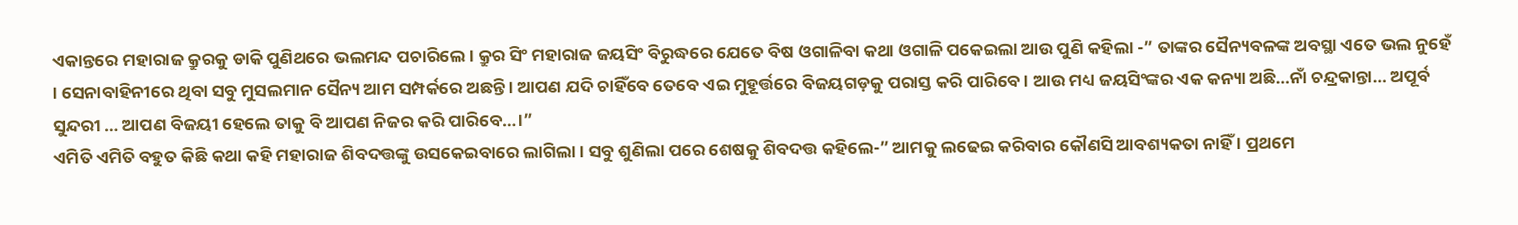ଏକାନ୍ତରେ ମହାରାଜ କ୍ରୁରକୁ ଡାକି ପୁଣିଥରେ ଭଲମନ୍ଦ ପଚାରିଲେ । କ୍ରୁର ସିଂ ମହାରାଜ ଜୟସିଂ ବିରୁଦ୍ଧରେ ଯେତେ ବିଷ ଓଗାଳିବା କଥା ଓଗାଳି ପକେଇଲା ଆଉ ପୁଣି କହିଲା -” ତାଙ୍କର ସୈନ୍ୟବଳଙ୍କ ଅବସ୍ଥା ଏତେ ଭଲ ନୁହେଁ । ସେନାବାହିନୀରେ ଥିବା ସବୁ ମୁସଲମାନ ସୈନ୍ୟ ଆମ ସମ୍ପର୍କରେ ଅଛନ୍ତି । ଆପଣ ଯଦି ଚାହିଁବେ ତେବେ ଏଇ ମୁହୂର୍ତ୍ତରେ ବିଜୟଗଡ଼କୁ ପରାସ୍ତ କରି ପାରିବେ । ଆଉ ମଧ୍ୟ ଜୟସିଂଙ୍କର ଏକ କନ୍ୟା ଅଛି…ନାଁ ଚନ୍ଦ୍ରକାନ୍ତା… ଅପୂର୍ବ ସୁନ୍ଦରୀ … ଆପଣ ବିଜୟୀ ହେଲେ ତାକୁ ବି ଆପଣ ନିଜର କରି ପାରିବେ…।”
ଏମିତି ଏମିତି ବହୁତ କିଛି କଥା କହି ମହାରାଜ ଶିବଦତ୍ତଙ୍କୁ ଉସକେଇବାରେ ଲାଗିଲା । ସବୁ ଶୁଣିଲା ପରେ ଶେଷକୁ ଶିବଦତ୍ତ କହିଲେ-” ଆମକୁ ଲଢେଇ କରିବାର କୌଣସି ଆବଶ୍ୟକତା ନାହିଁ । ପ୍ରଥମେ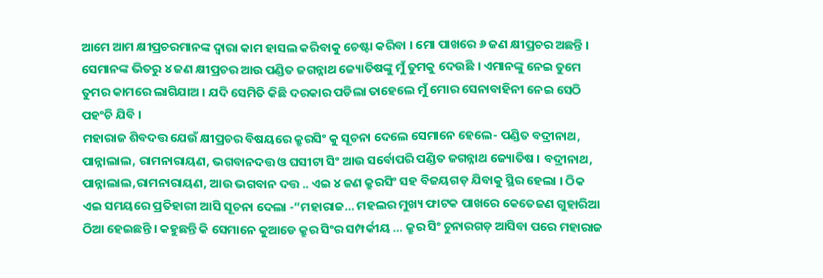ଆମେ ଆମ କ୍ଷୀପ୍ରଚରମାନଙ୍କ ଦ୍ୱାରା କାମ ହାସଲ କରିବାକୁ ଚେଷ୍ଟା କରିବା । ମୋ ପାଖରେ ୬ ଜଣ କ୍ଷୀପ୍ରଚର ଅଛନ୍ତି । ସେମାନଙ୍କ ଭିତରୁ ୪ ଜଣ କ୍ଷୀପ୍ରଚର ଆଉ ପଣ୍ଡିତ ଜଗନ୍ନାଥ ଜ୍ୟୋତିଷଙ୍କୁ ମୁଁ ତୁମକୁ ଦେଉଛି । ଏମାନଙ୍କୁ ନେଇ ତୁମେ ତୁମର କାମରେ ଲାଗିଯାଅ । ଯଦି ସେମିତି କିଛି ଦରକାର ପଡିଲା ତାହେଲେ ମୁଁ ମୋର ସେନାବାହିନୀ ନେଇ ସେଠି ପହଂଚି ଯିବି ।
ମହାରାଜ ଶିବଦତ୍ତ ଯେଉଁ କ୍ଷୀପ୍ରଚର ବିଷୟରେ କ୍ରୁରସିଂ କୁ ସୂଚନା ଦେଲେ ସେମାନେ ହେଲେ- ପଣ୍ଡିତ ବଦ୍ରୀନାଥ, ପାନ୍ନାଲାଲ, ରାମନାରାୟଣ, ଭଗବାନଦତ୍ତ ଓ ଘସୀଟା ସିଂ ଆଉ ସର୍ବୋପରି ପଣ୍ଡିତ ଜଗନ୍ନାଥ ଜ୍ୟୋତିଷ । ବଦ୍ରୀନାଥ, ପାନ୍ନାଲାଲ,ରାମନାରାୟଣ, ଆଉ ଭଗବାନ ଦତ୍ତ .. ଏଇ ୪ ଜଣ କ୍ରୁରସିଂ ସହ ବିଜୟଗଡ଼ ଯିବାକୁ ସ୍ଥିର ହେଲା । ଠିକ ଏଇ ସମୟରେ ପ୍ରତିହାରୀ ଆସି ସୂଚନା ଦେଲା -“ମହାରାଜ… ମହଲର ମୁଖ୍ୟ ଫାଟକ ପାଖରେ କେତେଜଣ ଗୁହାରିଆ ଠିଆ ହେଇଛନ୍ତି । କହୁଛନ୍ତି କି ସେମାନେ କୁଆଡେ କ୍ରୁର ସିଂର ସମ୍ପର୍କୀୟ … କ୍ରୁର ସିଂ ଚୁନାରଗଡ଼ ଆସିବା ପରେ ମହାରାଜ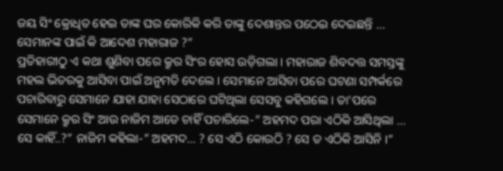ଜୟ ସିଂ କ୍ରୋଧିତ ହେଇ ତାଙ୍କ ଘର କୋରିକି କରି ତାଙ୍କୁ ଦେଶାନ୍ତର ପଠେଇ ଦେଇଛନ୍ତି … ସେମାନଙ୍କ ପାଇଁ କି ଆଦେଶ ମହାରାଜ ?”
ପ୍ରତିହାରୀଠୁ ଏ କଥା ଶୁଣିବା ପରେ କ୍ରୁର ସିଂର ହୋସ ଉଡ଼ିଗଲା । ମହାରାଜ ଶିବଦତ୍ତ ସମସ୍ତଙ୍କୁ ମହଲ ଭିତରକୁ ଆସିବା ପାଇଁ ଅନୁମତି ଦେଲେ । ସେମାନେ ଆସିବା ପରେ ଘଟଣା ସମ୍ପର୍କରେ ପଚାରିବାରୁ ସେମାନେ ଯାହା ଯାହା ସେଠାରେ ଘଟିଥିଲା ସେସବୁ କହିଗଲେ । ତା’ପରେ ସେମାନେ କ୍ରୁର ସିଂ ଆଉ ନାଜିମ ଆଡେ ଚାହିଁ ପଚାରିଲେ-” ଅହମଦ ପରା ଏଠିକି ଆସିଥିଲା … ସେ କାହିଁ..?” ନାଜିମ କହିଲା-” ଅହମଦ… ? ସେ ଏଠି କୋଉଠି ? ସେ ତ ଏଠିକି ଆସିନି ।”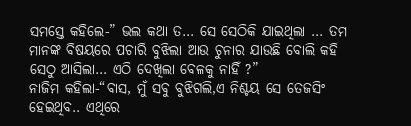ସମସ୍ତେ କହିଲେ-” ଭଲ କଥା ତ… ସେ ସେଠିକି ଯାଇଥିଲା … ତମ ମାନଙ୍କ ବିଷୟରେ ପଚାରି ବୁଝିଲା ଆଉ ଚୁନାର ଯାଉଛି ବୋଲି କହି ସେଠୁ ଆସିଲା… ଏଠି ଦେଖିଲା ବେଳକୁ ନାହିଁ ?”
ନାଜିମ କହିଲା-“ବାସ, ମୁଁ ସବୁ ବୁଝିଗଲି,ଏ ନିଶ୍ଚୟ ସେ ତେଜସିଂ ହେଇଥିବ.. ଏଥିରେ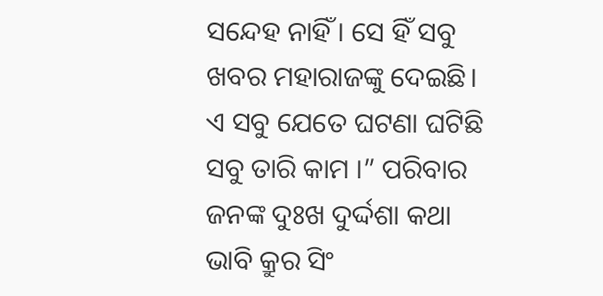ସନ୍ଦେହ ନାହିଁ । ସେ ହିଁ ସବୁ ଖବର ମହାରାଜଙ୍କୁ ଦେଇଛି। ଏ ସବୁ ଯେତେ ଘଟଣା ଘଟିଛି ସବୁ ତାରି କାମ ।” ପରିବାର ଜନଙ୍କ ଦୁଃଖ ଦୁର୍ଦ୍ଦଶା କଥା ଭାବି କ୍ରୁର ସିଂ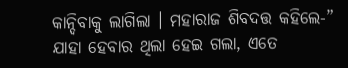କାନ୍ଦିବାକୁ ଲାଗିଲା । ମହାରାଜ ଶିବଦତ୍ତ କହିଲେ-” ଯାହା ହେବାର ଥିଲା ହେଇ ଗଲା, ଏତେ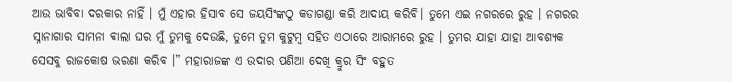ଆଉ ଭାବିବା ଦରକାର ନାହିଁ । ମୁଁ ଏହାର ହିସାବ ସେ ଜୟସିଂଙ୍କଠୁ କଡାଗଣ୍ଡା କରି ଆଦାୟ କରିବି। ତୁମେ ଏଇ ନଗରରେ ରୁହ । ନଗରର ସ୍ନାନାଗାର ସାମନା ଵାଲା ଘର ମୁଁ ତୁମକୁ ଦେଉଛି, ତୁମେ ତୁମ କୁଟୁମ୍ବ ସହିତ ଏଠାରେ ଆରାମରେ ରୁହ । ତୁମର ଯାହା ଯାହା ଆବଶ୍ୟକ ସେସବୁ ରାଜକୋଷ ଭରଣା କରିବ ।” ମହାରାଜଙ୍କ ଏ ଉଦାର ପଣିଆ ଦେଖି କ୍ରୁର ସିଂ ବହୁତ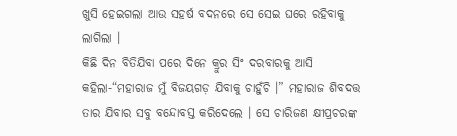ଖୁସି ହେଇଗଲା ଆଉ ସହର୍ଷ ବଦନରେ ସେ ସେଇ ଘରେ ରହିବାକୁ ଲାଗିଲା ।
କିଛି ଦିନ ବିତିଯିବା ପରେ ଦିନେ କ୍ରୁର ସିଂ ଦରବାରକୁ ଆସି କହିଲା-“ମହାରାଜ ମୁଁ ବିଜୟଗଡ଼ ଯିବାକୁ ଚାହୁଁଚି ।” ମହାରାଜ ଶିବଦତ୍ତ ତାର ଯିବାର ସବୁ ବନ୍ଦୋବସ୍ତ କରିଦେଲେ । ସେ ଚାରିଜଣ କ୍ଷୀପ୍ରଚରଙ୍କ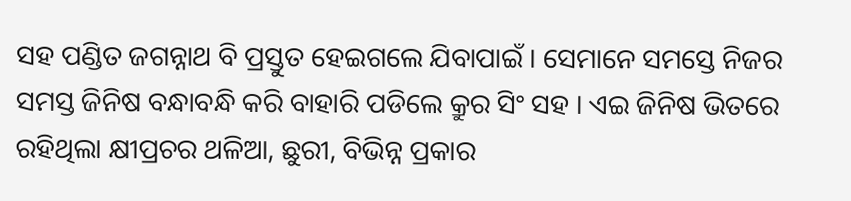ସହ ପଣ୍ଡିତ ଜଗନ୍ନାଥ ବି ପ୍ରସ୍ତୁତ ହେଇଗଲେ ଯିବାପାଇଁ । ସେମାନେ ସମସ୍ତେ ନିଜର ସମସ୍ତ ଜିନିଷ ବନ୍ଧାବନ୍ଧି କରି ବାହାରି ପଡିଲେ କ୍ରୁର ସିଂ ସହ । ଏଇ ଜିନିଷ ଭିତରେ ରହିଥିଲା କ୍ଷୀପ୍ରଚର ଥଳିଆ, ଛୁରୀ, ବିଭିନ୍ନ ପ୍ରକାର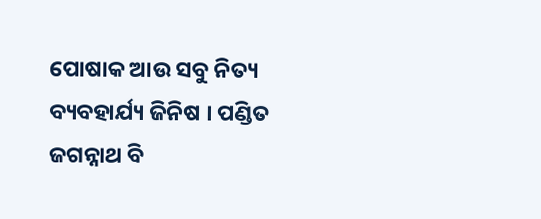ପୋଷାକ ଆଉ ସବୁ ନିତ୍ୟ ବ୍ୟବହାର୍ଯ୍ୟ ଜିନିଷ । ପଣ୍ଡିତ ଜଗନ୍ନାଥ ବି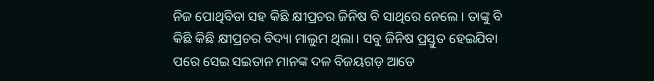ନିଜ ପୋଥିବିଡା ସହ କିଛି କ୍ଷୀପ୍ରଚର ଜିନିଷ ବି ସାଥିରେ ନେଲେ । ତାଙ୍କୁ ବି କିଛି କିଛି କ୍ଷୀପ୍ରଚର ବିଦ୍ୟା ମାଲୁମ ଥିଲା । ସବୁ ଜିନିଷ ପ୍ରସ୍ତୁତ ହେଇଯିବା ପରେ ସେଇ ସଇତାନ ମାନଙ୍କ ଦଳ ବିଜୟଗଡ଼ ଆଡେ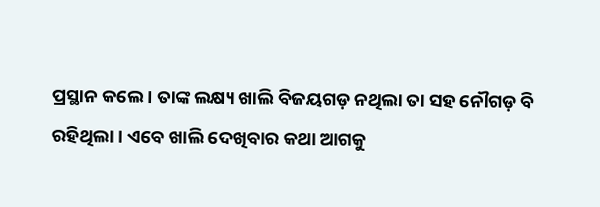ପ୍ରସ୍ଥାନ କଲେ । ତାଙ୍କ ଲକ୍ଷ୍ୟ ଖାଲି ବିଜୟଗଡ଼ ନଥିଲା ତା ସହ ନୌଗଡ଼ ବି ରହିଥିଲା । ଏବେ ଖାଲି ଦେଖିବାର କଥା ଆଗକୁ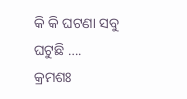କି କି ଘଟଣା ସବୁ ଘଟୁଛି ….
କ୍ରମଶଃ